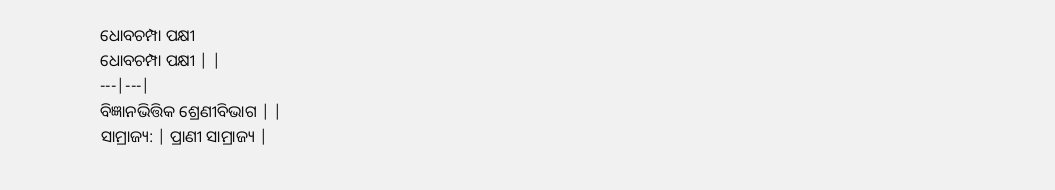ଧୋବଚମ୍ପା ପକ୍ଷୀ
ଧୋବଚମ୍ପା ପକ୍ଷୀ | |
---|---|
ବିଜ୍ଞାନଭିତ୍ତିକ ଶ୍ରେଣୀବିଭାଗ | |
ସାମ୍ରାଜ୍ୟ: | ପ୍ରାଣୀ ସାମ୍ରାଜ୍ୟ |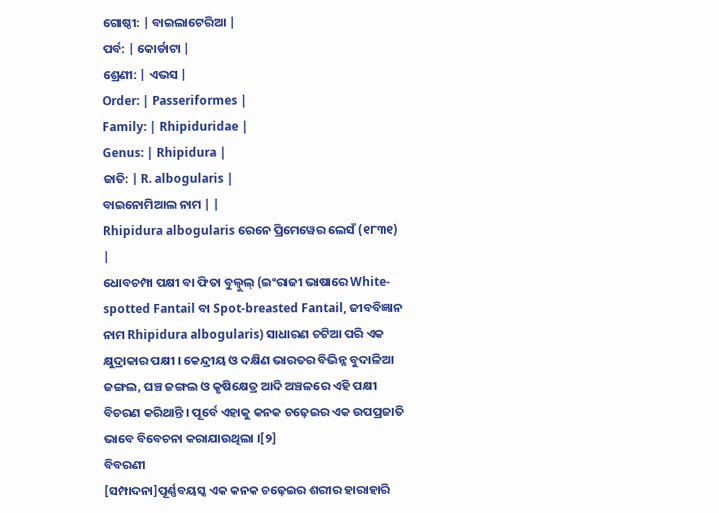ଗୋଷ୍ଠୀ: | ବାଇଲାଟେରିଆ |
ପର୍ବ: | କୋର୍ଡାଟା |
ଶ୍ରେଣୀ: | ଏଭସ |
Order: | Passeriformes |
Family: | Rhipiduridae |
Genus: | Rhipidura |
ଜାତି: | R. albogularis |
ବାଇନୋମିଆଲ ନାମ | |
Rhipidura albogularis ରେନେ ପ୍ରିମେୱେର ଲେସଁ (୧୮୩୧)
|
ଧୋବଚମ୍ପା ପକ୍ଷୀ ବା ଫିତା ବୁଲ୍ବୁଲ୍ (ଇଂରାଜୀ ଭାଷାରେ White-spotted Fantail ବା Spot-breasted Fantail, ଜୀବବିଜ୍ଞାନ ନାମ Rhipidura albogularis) ସାଧାରଣ ଚଟିଆ ପରି ଏକ କ୍ଷୁଦ୍ରାକାର ପକ୍ଷୀ । କେନ୍ଦ୍ରୀୟ ଓ ଦକ୍ଷିଣ ଭାରତର ବିଭିନ୍ନ ବୁଦାଳିଆ ଜଙ୍ଗଲ, ଘଞ୍ଚ ଜଙ୍ଗଲ ଓ କୃଷିକ୍ଷେତ୍ର ଆଦି ଅଞ୍ଚଳରେ ଏହି ପକ୍ଷୀ ବିଚରଣ କରିଥାନ୍ତି । ପୂର୍ବେ ଏହାକୁ କନକ ଚଢ଼େଇର ଏକ ଉପପ୍ରଜାତି ଭାବେ ବିବେଚନା କରାଯାଉଥିଲା ।[୨]
ବିବରଣୀ
[ସମ୍ପାଦନା]ପୂର୍ଣ୍ଣବୟସ୍କ ଏକ କନକ ଚଢ଼େଇର ଶରୀର ହାରାହାରି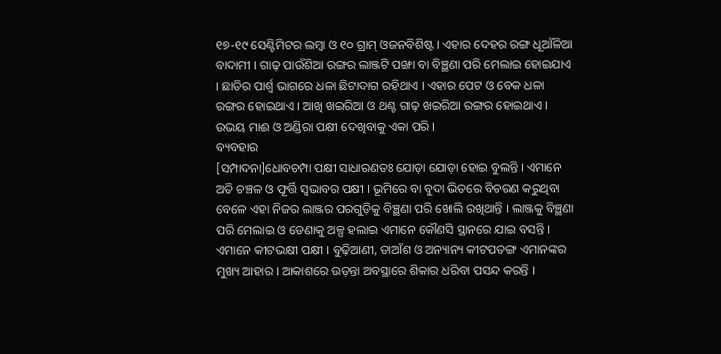୧୭-୧୯ ସେଣ୍ଟିମିଟର ଲମ୍ବା ଓ ୧୦ ଗ୍ରାମ୍ ଓଜନବିଶିଷ୍ଟ । ଏହାର ଦେହର ରଙ୍ଗ ଧୂଆଁଳିଆ ବାଦାମୀ । ଗାଢ଼ ପାଉଁଶିଆ ରଙ୍ଗର ଲାଞ୍ଜଟି ପଙ୍ଖା ବା ବିଞ୍ଛଣା ପରି ମେଲାଇ ହୋଇଯାଏ । ଛାତିର ପାର୍ଶ୍ୱ ଭାଗରେ ଧଳା ଛିଟାଦାଗ ରହିଥାଏ । ଏହାର ପେଟ ଓ ବେକ ଧଳା ରଙ୍ଗର ହୋଇଥାଏ । ଆଖି ଖଇରିଆ ଓ ଥଣ୍ଟ ଗାଢ଼ ଖଇରିଆ ରଙ୍ଗର ହୋଇଥାଏ । ଉଭୟ ମାଈ ଓ ଅଣ୍ଡିରା ପକ୍ଷୀ ଦେଖିବାକୁ ଏକା ପରି ।
ବ୍ୟବହାର
[ସମ୍ପାଦନା]ଧୋବଚମ୍ପା ପକ୍ଷୀ ସାଧାରଣତଃ ଯୋଡ଼ା ଯୋଡ଼ା ହୋଇ ବୁଲନ୍ତି । ଏମାନେ ଅତି ଚଞ୍ଚଳ ଓ ଫୂର୍ତ୍ତି ସ୍ୱଭାବର ପକ୍ଷୀ । ଭୂମିରେ ବା ବୁଦା ଭିତରେ ବିଚରଣ କରୁଥିବା ବେଳେ ଏହା ନିଜର ଲାଞ୍ଜର ପରଗୁଡ଼ିକୁ ବିଞ୍ଛଣା ପରି ଖୋଲି ରଖିଥାନ୍ତି । ଲାଞ୍ଜକୁ ବିଞ୍ଛଣା ପରି ମେଲାଇ ଓ ଡେଣାକୁ ଅଳ୍ପ ହଲାଇ ଏମାନେ କୌଣସି ସ୍ଥାନରେ ଯାଇ ବସନ୍ତି ।
ଏମାନେ କୀଟଭକ୍ଷୀ ପକ୍ଷୀ । ବୁଢ଼ିଆଣୀ, ଡାଆଁଶ ଓ ଅନ୍ୟାନ୍ୟ କୀଟପତଙ୍ଗ ଏମାନଙ୍କର ମୁଖ୍ୟ ଆହାର । ଆକାଶରେ ଉଡ଼ନ୍ତା ଅବସ୍ଥାରେ ଶିକାର ଧରିବା ପସନ୍ଦ କରନ୍ତି ।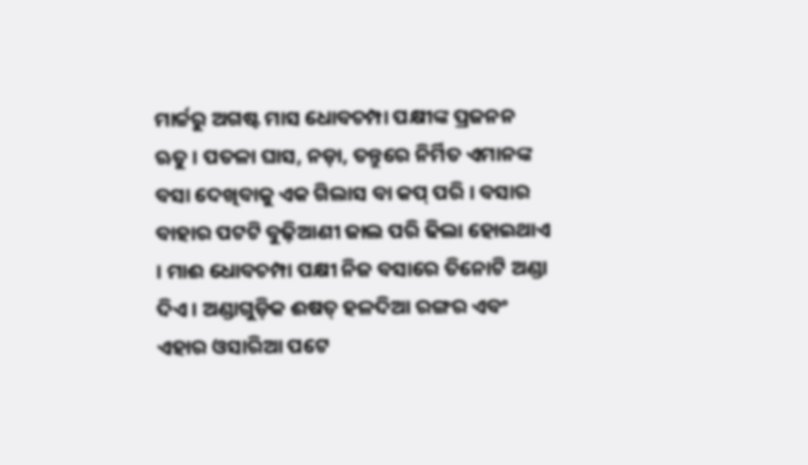ମାର୍ଚ୍ଚରୁ ଅଗଷ୍ଟ ମାସ ଧୋବଚମ୍ପା ପକ୍ଷୀଙ୍କ ପ୍ରଜନନ ଋତୁ । ପତଳା ଘାସ, ନଡ଼ା, ତନ୍ତୁରେ ନିର୍ମିତ ଏମାନଙ୍କ ବସା ଦେଖିବାକୁ ଏକ ଗିଲାସ ବା କପ୍ ପରି । ବସାର ବାହାର ପଟଟି ବୁଢ଼ିଆଣୀ ଜାଲ ପରି ଢିଲା ହୋଇଥାଏ । ମାଈ ଧୋବଚମ୍ପା ପକ୍ଷୀ ନିଜ ବସାରେ ତିନୋଟି ଅଣ୍ଡା ଦିଏ । ଅଣ୍ଡାଗୁଡ଼ିକ ଈଷତ୍ ହଳଦିଆ ରଙ୍ଗର ଏବଂ ଏହାର ଓସାରିଆ ପଟେ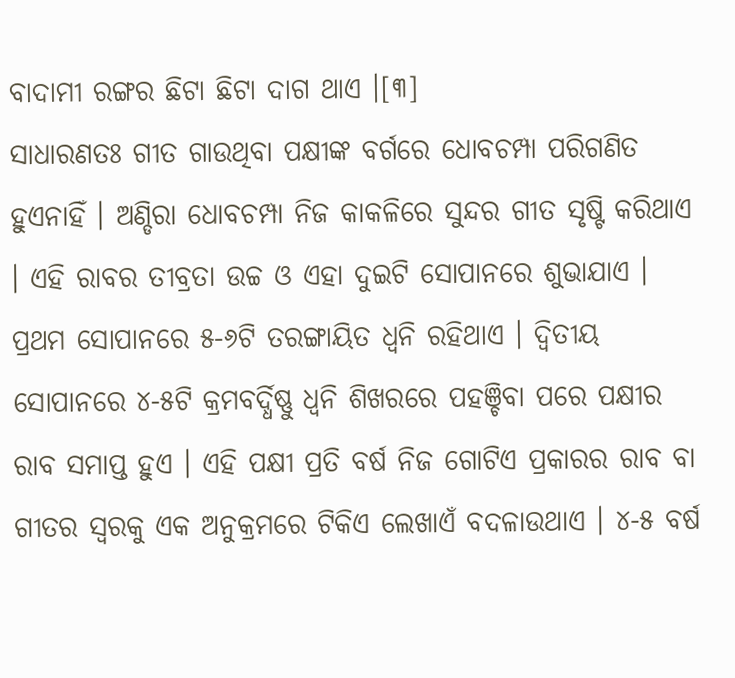ବାଦାମୀ ରଙ୍ଗର ଛିଟା ଛିଟା ଦାଗ ଥାଏ ।[୩]
ସାଧାରଣତଃ ଗୀତ ଗାଉଥିବା ପକ୍ଷୀଙ୍କ ବର୍ଗରେ ଧୋବଚମ୍ପା ପରିଗଣିତ ହୁଏନାହିଁ । ଅଣ୍ଡିରା ଧୋବଚମ୍ପା ନିଜ କାକଳିରେ ସୁନ୍ଦର ଗୀତ ସୃଷ୍ଟି କରିଥାଏ । ଏହି ରାବର ତୀବ୍ରତା ଉଚ୍ଚ ଓ ଏହା ଦୁଇଟି ସୋପାନରେ ଶୁଭାଯାଏ । ପ୍ରଥମ ସୋପାନରେ ୫-୬ଟି ତରଙ୍ଗାୟିତ ଧ୍ୱନି ରହିଥାଏ । ଦ୍ୱିତୀୟ ସୋପାନରେ ୪-୫ଟି କ୍ରମବର୍ଦ୍ଧିଷ୍ଣୁ ଧ୍ୱନି ଶିଖରରେ ପହଞ୍ଚିବା ପରେ ପକ୍ଷୀର ରାବ ସମାପ୍ତ ହୁଏ । ଏହି ପକ୍ଷୀ ପ୍ରତି ବର୍ଷ ନିଜ ଗୋଟିଏ ପ୍ରକାରର ରାବ ବା ଗୀତର ସ୍ୱରକୁ ଏକ ଅନୁକ୍ରମରେ ଟିକିଏ ଲେଖାଏଁ ବଦଳାଉଥାଏ । ୪-୫ ବର୍ଷ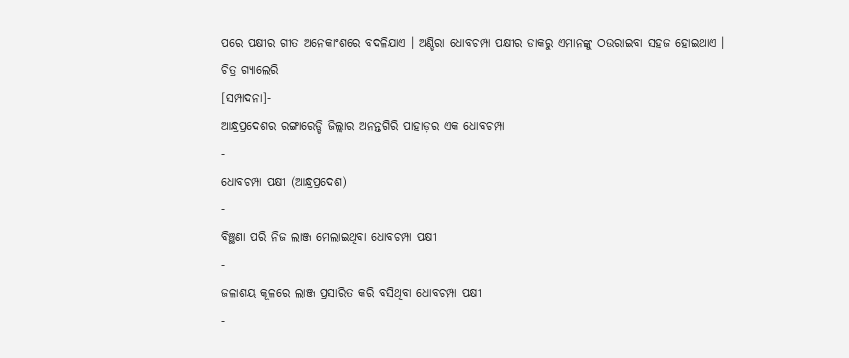ପରେ ପକ୍ଷୀର ଗୀତ ଅନେକାଂଶରେ ବଦଳିଯାଏ । ଅଣ୍ଡିରା ଧୋବଚମ୍ପା ପକ୍ଷୀର ଡାକରୁ ଏମାନଙ୍କୁ ଠଉରାଇବା ସହଜ ହୋଇଥାଏ ।
ଚିତ୍ର ଗ୍ୟାଲେରି
[ସମ୍ପାଦନା]-
ଆନ୍ଧ୍ରପ୍ରଦେଶର ରଙ୍ଗାରେଡ୍ଡି ଜିଲ୍ଲାର ଅନନ୍ତଗିରି ପାହାଡ଼ର ଏକ ଧୋବଚମ୍ପା
-
ଧୋବଚମ୍ପା ପକ୍ଷୀ (ଆନ୍ଧ୍ରପ୍ରଦେଶ)
-
ବିଞ୍ଛଣା ପରି ନିଜ ଲାଞ୍ଜ ମେଲାଇଥିବା ଧୋବଚମ୍ପା ପକ୍ଷୀ
-
ଜଳାଶୟ କୂଳରେ ଲାଞ୍ଜ ପ୍ରସାରିତ କରି ବସିଥିବା ଧୋବଚମ୍ପା ପକ୍ଷୀ
-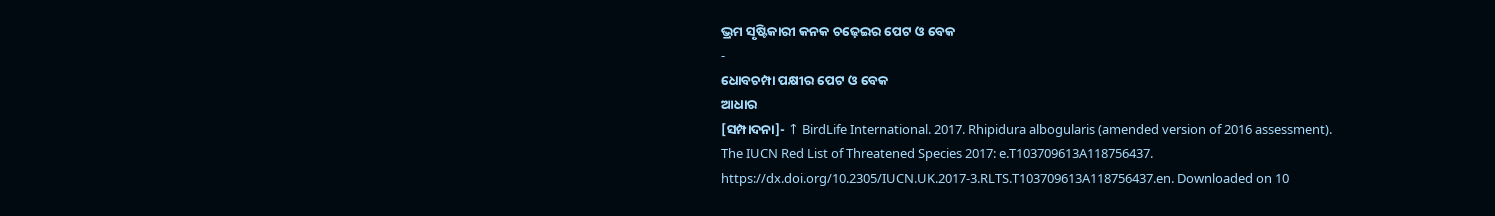ଭ୍ରମ ସୃଷ୍ଟିକାରୀ କନକ ଚଢ଼େଇର ପେଟ ଓ ବେକ
-
ଧୋବଚମ୍ପା ପକ୍ଷୀର ପେଟ ଓ ବେକ
ଆଧାର
[ସମ୍ପାଦନା]- ↑ BirdLife International. 2017. Rhipidura albogularis (amended version of 2016 assessment). The IUCN Red List of Threatened Species 2017: e.T103709613A118756437. https://dx.doi.org/10.2305/IUCN.UK.2017-3.RLTS.T103709613A118756437.en. Downloaded on 10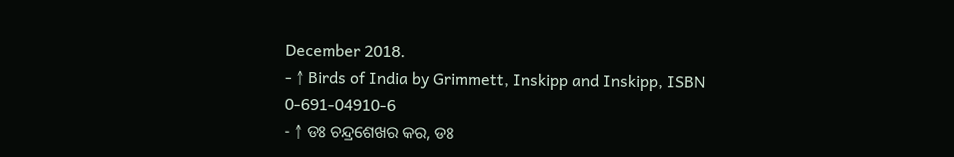December 2018.
- ↑ Birds of India by Grimmett, Inskipp and Inskipp, ISBN 0-691-04910-6
- ↑ ଡଃ ଚନ୍ଦ୍ରଶେଖର କର, ଡଃ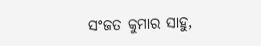ସଂଜତ କୁମାର ସାହୁ,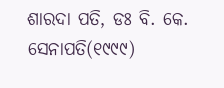ଶାରଦା ପତି, ଡଃ ବି. କେ. ସେନାପତି(୧୯୯୯)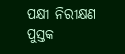ପକ୍ଷୀ ନିରୀକ୍ଷଣ ପୁସ୍ତକ